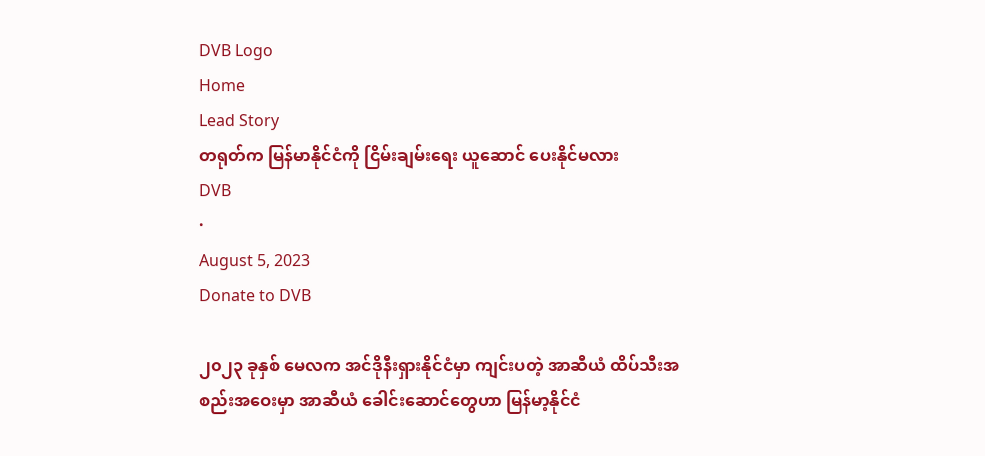DVB Logo
Home
Lead Story
တရုတ်က မြန်မာနိုင်ငံကို ငြိမ်းချမ်းရေး ယူဆောင် ပေးနိုင်မလား
DVB
·
August 5, 2023
Donate to DVB

၂၀၂၃ ခုနှစ် မေလက အင်ဒိုနီးရှားနိုင်ငံမှာ ကျင်းပတဲ့ အာဆီယံ ထိပ်သီးအစည်းအဝေးမှာ အာဆီယံ ခေါင်းဆောင်တွေဟာ မြန်မာ့နိုင်ငံ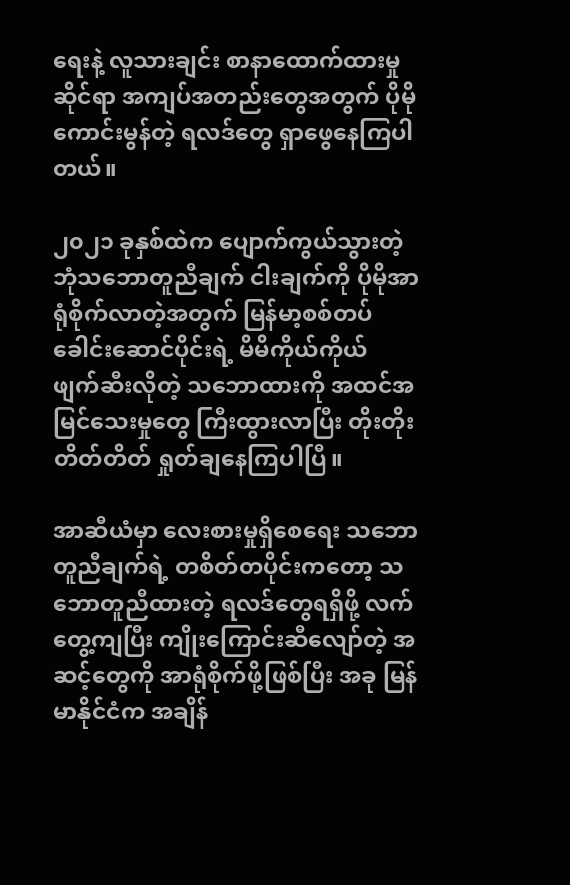ရေးနဲ့ လူသားချင်း စာနာထောက်ထားမှုဆိုင်ရာ အကျပ်အတည်းတွေအတွက် ပိုမိုကောင်းမွန်တဲ့ ရလဒ်တွေ ရှာဖွေနေကြပါတယ်။

၂၀၂၁ ခုနှစ်ထဲက ပျောက်ကွယ်သွားတဲ့ ဘုံသဘောတူညီချက် ငါးချက်ကို ပိုမိုအာရုံစိုက်လာတဲ့အတွက် မြန်မာ့စစ်တပ် ခေါင်းဆောင်ပိုင်းရဲ့ မိမိကိုယ်ကိုယ် ဖျက်ဆီးလိုတဲ့ သဘောထားကို အထင်အမြင်သေးမှုတွေ ကြီးထွားလာပြီး တိုးတိုးတိတ်တိတ် ရှုတ်ချနေကြပါပြီ။

အာဆီယံမှာ လေးစားမှုရှိစေရေး သဘောတူညီချက်ရဲ့ တစိတ်တပိုင်းကတော့ သဘောတူညီထားတဲ့ ရလဒ်တွေရရှိဖို့ လက်တွေ့ကျပြီး ကျိုးကြောင်းဆီလျော်တဲ့ အဆင့်တွေကို အာရုံစိုက်ဖို့ဖြစ်ပြီး အခု မြန်မာနိုင်ငံက အချိန်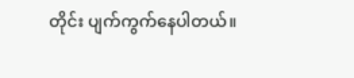တိုင်း ပျက်ကွက်နေပါတယ်။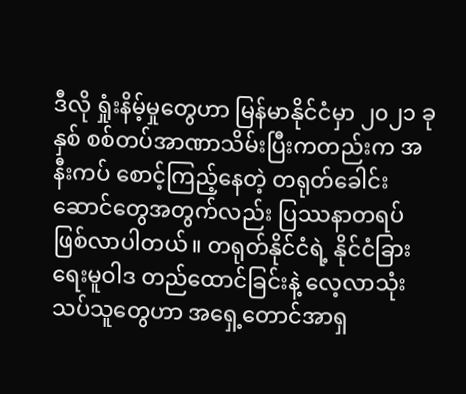ဒီလို ရှုံးနိမ့်မှုတွေဟာ မြန်မာနိုင်ငံမှာ ၂၀၂၁ ခုနှစ် စစ်တပ်အာဏာသိမ်းပြီးကတည်းက အနီးကပ် စောင့်ကြည့်နေတဲ့ တရုတ်ခေါင်းဆောင်တွေအတွက်လည်း ပြဿနာတရပ် ဖြစ်လာပါတယ်။ တရုတ်နိုင်ငံရဲ့ နိုင်ငံခြားရေးမူဝါဒ တည်ထောင်ခြင်းနဲ့ လေ့လာသုံးသပ်သူတွေဟာ အရှေ့တောင်အာရှ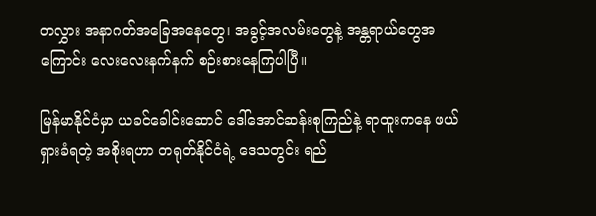တလွှား အနာဂတ်အခြေအနေတွေ၊ အခွင့်အလမ်းတွေနဲ့ အန္တရာယ်တွေအကြောင်း လေးလေးနက်နက် စဉ်းစားနေကြပါပြီ။

မြန်မာနိုင်ငံမှာ ယခင်ခေါင်းဆောင် ဒေါ်အောင်ဆန်းစုကြည်နဲ့ ရာထူးကနေ ဖယ်ရှားခံရတဲ့ အစိုးရဟာ တရုတ်နိုင်ငံရဲ့ ဒေသတွင်း ရည်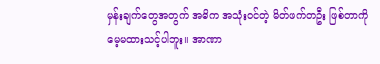မှန်းချက်တွေအတွက် အဓိက အသုံးဝင်တဲ့ မိတ်ဖက်တဦး ဖြစ်တာကို မေ့မထားသင့်ပါဘူး။ အာဏာ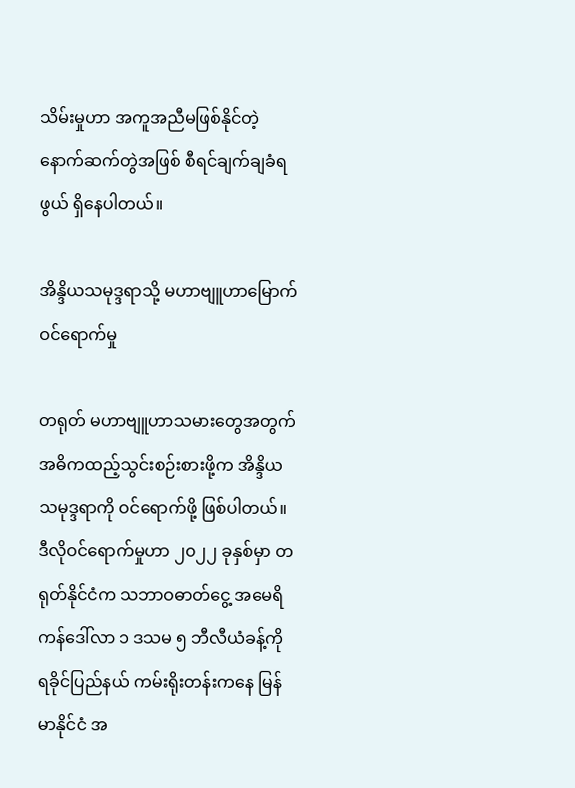သိမ်းမှုဟာ အကူအညီမဖြစ်နိုင်တဲ့ နောက်ဆက်တွဲအဖြစ် စီရင်ချက်ချခံရဖွယ် ရှိနေပါတယ်။

အိန္ဒိယသမုဒ္ဒရာသို့ မဟာဗျူဟာမြောက် ဝင်ရောက်မှု

တရုတ် မဟာဗျူဟာသမား‌တွေအတွက် အဓိကထည့်သွင်းစဉ်းစားဖို့က အိန္ဒိယသမုဒ္ဒရာကို ဝင်ရောက်ဖို့ ဖြစ်ပါတယ်။ ဒီလိုဝင်ရောက်မှုဟာ ၂၀၂၂ ခုနှစ်မှာ တရုတ်နိုင်ငံက သဘာဝဓာတ်ငွေ့ အမေရိကန်ဒေါ်လာ ၁ ဒသမ ၅ ဘီလီယံခန့်ကို ရခိုင်ပြည်နယ် ကမ်းရိုးတန်းကနေ မြန်မာနိုင်ငံ အ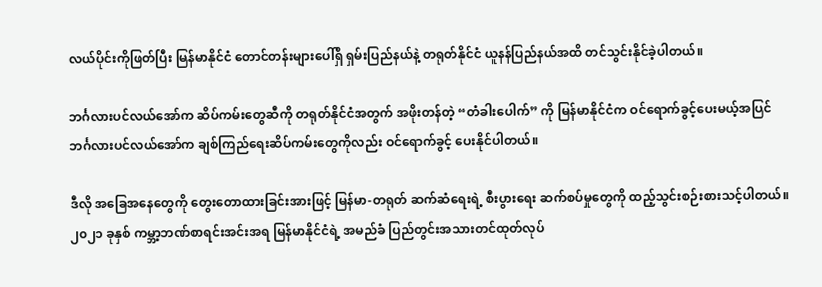လယ်ပိုင်းကိုဖြတ်ပြီး မြန်မာနိုင်ငံ တောင်တန်းများပေါ်ရှိ ရှမ်းပြည်နယ်နဲ့ တရုတ်နိုင်ငံ ယူနန်ပြည်နယ်အထိ တင်သွင်းနိုင်ခဲ့ပါတယ်။

ဘင်္ဂလားပင်လယ်အော်က ဆိပ်ကမ်းတွေဆီကို တရုတ်နိုင်ငံအတွက် အဖိုးတန်တဲ့ “တံခါးပေါက်” ကို မြန်မာနိုင်ငံက ဝင်ရောက်ခွင့်ပေးမယ့်အပြင် ဘင်္ဂလားပင်လယ်အော်က ချစ်ကြည်ရေးဆိပ်ကမ်းတွေကိုလည်း ဝင်ရောက်ခွင့် ပေးနိုင်ပါတယ်။

ဒီလို အခြေအနေတွေကို တွေးတောထားခြင်းအားဖြင့် မြန်မာ-တရုတ် ဆက်ဆံရေးရဲ့ စီးပွားရေး ဆက်စပ်မှုတွေကို ထည့်သွင်းစဉ်းစားသင့်ပါတယ်။ ၂၀၂၁ ခုနှစ် ကမ္ဘာ့ဘဏ်စာရင်းအင်းအရ မြန်မာနိုင်ငံရဲ့ အမည်ခံ ပြည်တွင်းအသားတင်ထုတ်လုပ်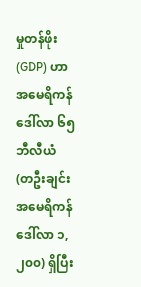မှုတန်ဖိုး(GDP) ဟာ အမေရိကန်ဒေါ်လာ ၆၅ ဘီလီယံ (တဦးချင်း အမေရိကန်ဒေါ်လာ ၁,၂၀၀) ရှိပြီး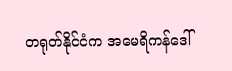တရုတ်နိုင်ငံက အမေရိကန်ဒေါ်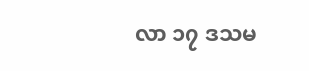လာ ၁၇ ဒသမ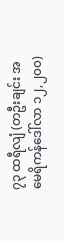၇၃ ထရီလျံ (တဦးချင်း အမေရိကန်ဒေါ်လာ ၁၂,၂၀၀)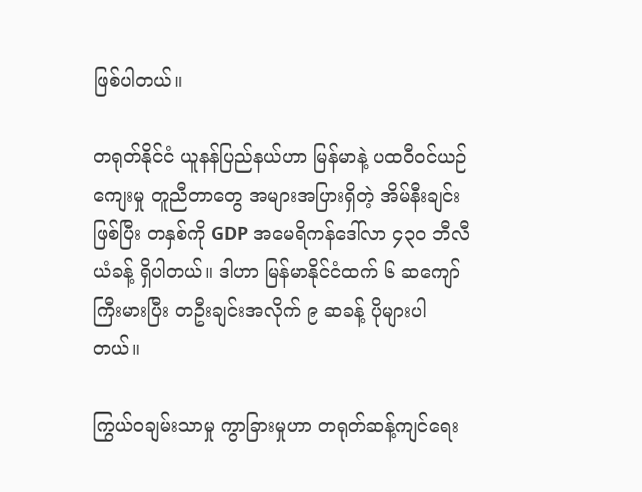ဖြစ်ပါတယ်။

တရုတ်နိုင်ငံ ယူနန်ပြည်နယ်ဟာ မြန်မာနဲ့ ပထဝီဝင်ယဉ်ကျေးမှု တူညီတာတွေ အများအပြားရှိတဲ့ အိမ်နီးချင်းဖြစ်ပြီး တနှစ်ကို GDP အမေရိကန်ဒေါ်လာ ၄၃၀ ဘီလီယံခန့် ရှိပါတယ်။ ဒါဟာ မြန်မာနိုင်ငံထက် ၆ ဆကျော် ကြီးမားပြီး တဦးချင်းအလိုက် ၉ ဆခန့် ပိုများပါတယ်။

ကြွယ်ဝချမ်းသာမှု ကွာခြားမှုဟာ တရုတ်ဆန့်ကျင်ရေး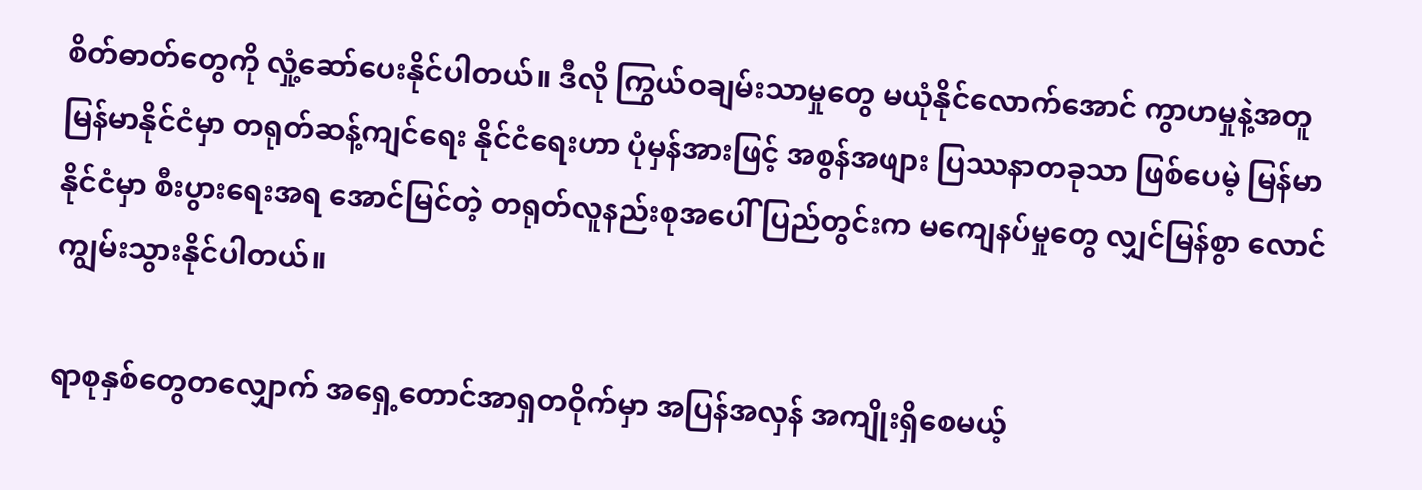စိတ်ဓာတ်တွေကို လှုံ့ဆော်ပေးနိုင်ပါတယ်။ ဒီလို ကြွယ်ဝချမ်းသာမှုတွေ မယုံနိုင်လောက်အောင် ကွာဟမှုနဲ့အတူ မြန်မာနိုင်ငံမှာ တရုတ်ဆန့်ကျင်ရေး နိုင်ငံရေးဟာ ပုံမှန်အားဖြင့် အစွန်အဖျား ပြဿနာတခုသာ ဖြစ်ပေမဲ့ မြန်မာနိုင်ငံမှာ စီးပွားရေးအရ အောင်မြင်တဲ့ တရုတ်လူနည်းစုအပေါ် ပြည်တွင်းက မကျေနပ်မှုတွေ လျှင်မြန်စွာ လောင်ကျွမ်းသွားနိုင်ပါတယ်။

ရာစုနှစ်တွေတလျှောက် အရှေ့တောင်အာရှတဝိုက်မှာ အပြန်အလှန် အကျိုးရှိစေမယ့်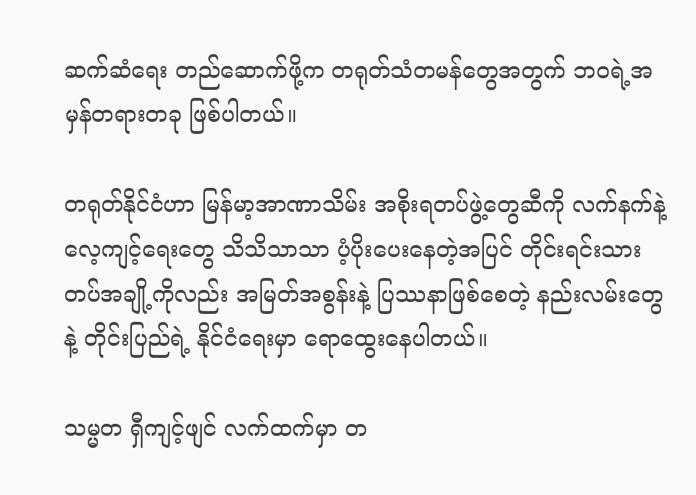ဆက်ဆံရေး တည်ဆောက်ဖို့က တရုတ်သံတမန်တွေအတွက် ဘဝရဲ့အမှန်တရားတခု ဖြစ်ပါတယ်။

တရုတ်နိုင်ငံဟာ မြန်မာ့အာဏာသိမ်း အစိုးရတပ်ဖွဲ့တွေဆီကို လက်နက်နဲ့ လေ့ကျင့်ရေးတွေ သိသိသာသာ ပံ့ပိုးပေးနေတဲ့အပြင် တိုင်းရင်းသားတပ်အချို့ကိုလည်း အမြတ်အစွန်းနဲ့ ပြဿနာဖြစ်စေတဲ့ နည်းလမ်းတွေနဲ့ တိုင်းပြည်ရဲ့ နိုင်ငံရေးမှာ ရောထွေးနေပါတယ်။

သမ္မတ ရှီကျင့်ဖျင် လက်ထက်မှာ တ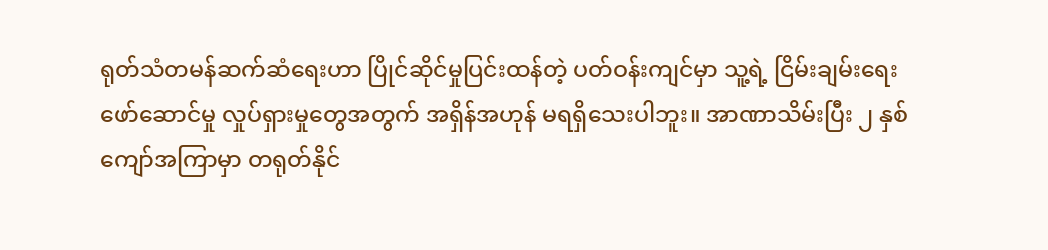ရုတ်သံတမန်ဆက်ဆံရေးဟာ ပြိုင်ဆိုင်မှုပြင်းထန်တဲ့ ပတ်ဝန်းကျင်မှာ သူ့ရဲ့ ငြိမ်းချမ်းရေးဖော်ဆောင်မှု လှုပ်ရှားမှုတွေအတွက် အရှိန်အဟုန် မရရှိသေးပါဘူး။ အာဏာသိမ်းပြီး ၂ နှစ်ကျော်အကြာမှာ တရုတ်နိုင်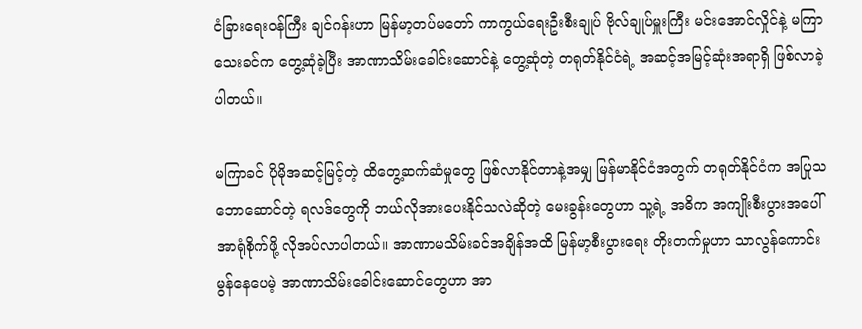ငံခြားရေးဝန်ကြီး ချင်ဂန်းဟာ မြန်မာ့တပ်မတော် ကာကွယ်ရေးဦးစီးချုပ် ဗိုလ်ချုပ်မှူးကြီး မင်းအောင်လှိုင်နဲ့ မကြာသေးခင်က တွေ့ဆုံခဲ့ပြီး အာဏာသိမ်းခေါင်းဆောင်နဲ့ တွေ့ဆုံတဲ့ တရုတ်နိုင်ငံရဲ့ အဆင့်အမြင့်ဆုံးအရာရှိ ဖြစ်လာခဲ့ပါတယ်။

မကြာခင် ပိုမိုအဆင့်မြင့်တဲ့ ထိတွေ့ဆက်ဆံမှုတွေ ဖြစ်လာနိုင်တာနဲ့အမျှ မြန်မာနိုင်ငံအတွက် တရုတ်နိုင်ငံက အပြုသဘောဆောင်တဲ့ ရလဒ်တွေကို ဘယ်လိုအားပေးနိုင်သလဲဆိုတဲ့ မေးခွန်းတွေဟာ သူ့ရဲ့ အဓိက အကျိုးစီးပွားအပေါ် အာရုံစိုက်ဖို့ လိုအပ်လာပါတယ်။ အာဏာမသိမ်းခင်အချိန်အထိ မြန်မာ့စီးပွားရေး တိုးတက်မှုဟာ သာလွန်ကောင်းမွန်နေပေမဲ့ အာဏာသိမ်းခေါင်းဆောင်တွေဟာ အာ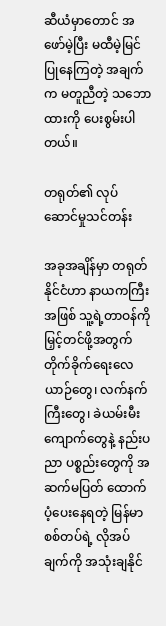ဆီယံမှာတောင် အဖော်မဲ့ပြီး မထီမဲ့မြင်ပြုနေကြတဲ့ အချက်က မတူညီတဲ့ သဘောထားကို ပေးစွမ်းပါတယ်။

တရုတ်၏ လုပ်ဆောင်မှုသင်တန်း

အခုအချိန်မှာ တရုတ်နိုင်ငံဟာ နာယကကြီးအဖြစ် သူ့ရဲ့တာဝန်ကို မြှင့်တင်ဖို့အတွက် တိုက်ခိုက်ရေးလေယာဉ်တွေ၊ လက်နက်ကြီးတွေ၊ ခဲယမ်းမီးကျောက်တွေနဲ့ နည်းပညာ ပစ္စည်းတွေကို အဆက်မပြတ် ထောက်ပံ့ပေးနေရတဲ့ မြန်မာစစ်တပ်ရဲ့ လိုအပ်ချက်ကို အသုံးချနိုင်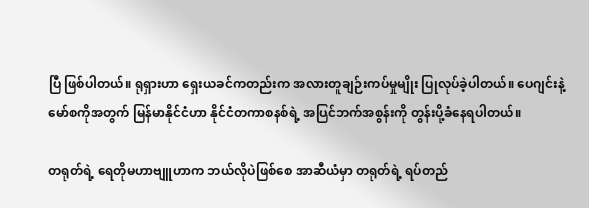ပြီ ဖြစ်ပါတယ်။ ရုရှားဟာ ရှေးယခင်ကတည်းက အလားတူချဉ်းကပ်မှုမျိုး ပြုလုပ်ခဲ့ပါတယ်။ ပေဂျင်းနဲ့ မော်စကိုအတွက် မြန်မာနိုင်ငံဟာ နိုင်ငံတကာစနစ်ရဲ့ အပြင်ဘက်အစွန်းကို တွန်းပို့ခံနေရပါတယ်။

တရုတ်ရဲ့ ရေတိုမဟာဗျူဟာက ဘယ်လိုပဲဖြစ်စေ အာဆီယံမှာ တရုတ်ရဲ့ ရပ်တည်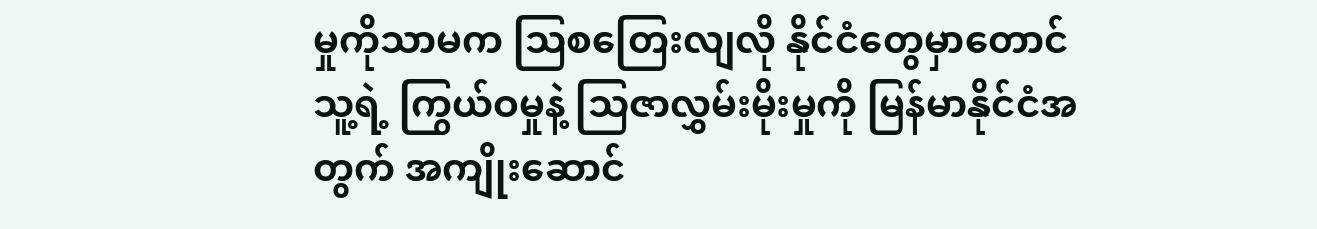မှုကိုသာမက သြစတြေးလျလို နိုင်ငံတွေမှာတောင် သူ့ရဲ့ ကြွယ်ဝမှုနဲ့ သြဇာလွှမ်းမိုးမှုကို မြန်မာနိုင်ငံအတွက် အကျိုးဆောင်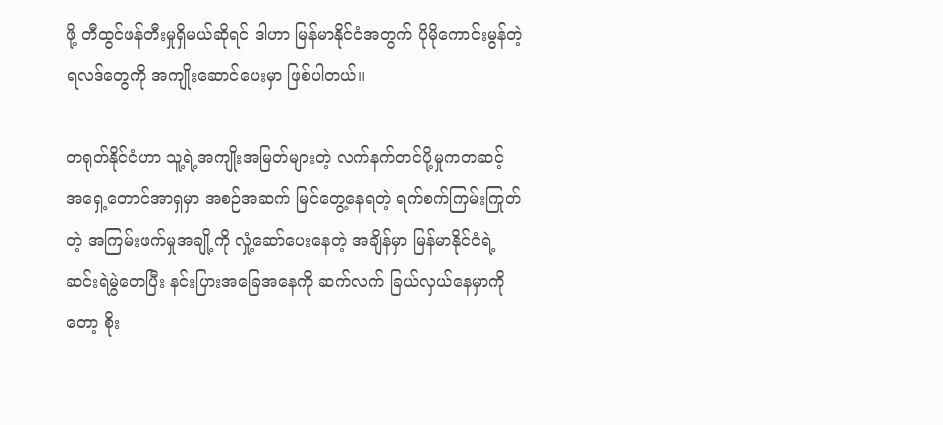ဖို့ တီထွင်ဖန်တီးမှုရှိမယ်ဆိုရင် ဒါဟာ မြန်မာနိုင်ငံအတွက် ပိုမိုကောင်းမွန်တဲ့ ရလဒ်တွေကို အကျိုးဆောင်ပေးမှာ ဖြစ်ပါတယ်။

တရုတ်နိုင်ငံဟာ သူ့ရဲ့အကျိုးအမြတ်များတဲ့ လက်နက်တင်ပို့မှုကတဆင့် အရှေ့တောင်အာရှမှာ အစဉ်အဆက် မြင်တွေ့နေရတဲ့ ရက်စက်ကြမ်းကြုတ်တဲ့ အကြမ်းဖက်မှုအချို့ကို လှုံ့ဆော်ပေးနေတဲ့ အချိန်မှာ မြန်မာနိုင်ငံရဲ့ ဆင်းရဲမွဲတေပြီး နင်းပြားအခြေအနေကို ဆက်လက် ခြယ်လှယ်နေမှာကိုတော့ စိုး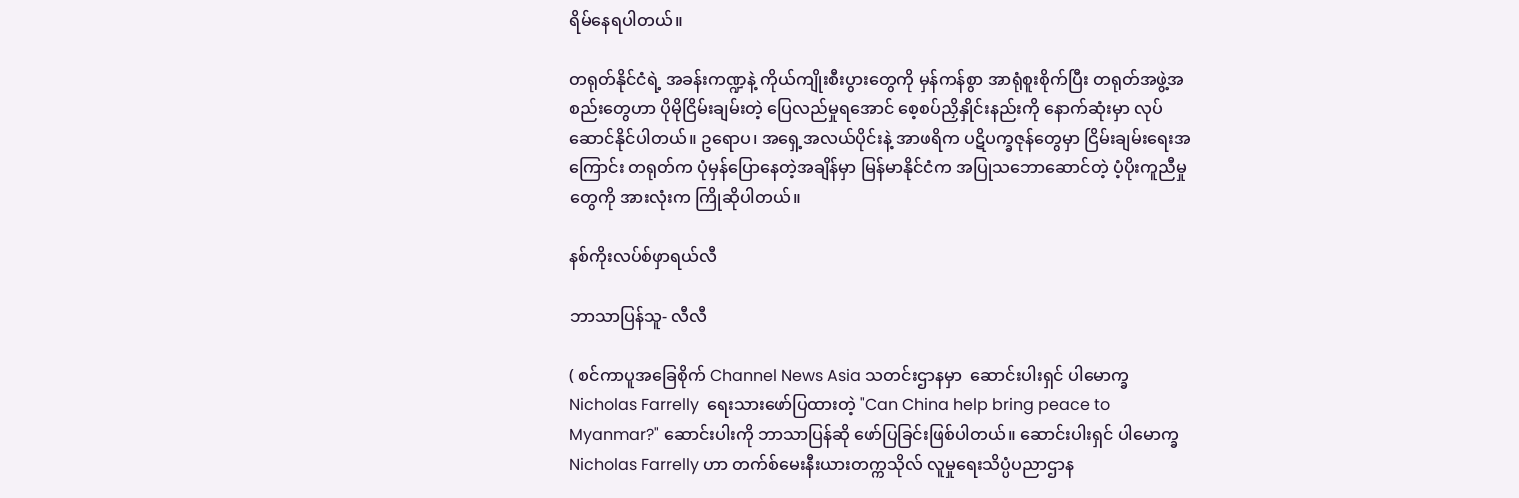ရိမ်နေရပါတယ်။

တရုတ်နိုင်ငံရဲ့ အခန်းကဏ္ဍနဲ့ ကိုယ်ကျိုးစီးပွားတွေကို မှန်ကန်စွာ အာရုံစူးစိုက်ပြီး တရုတ်အဖွဲ့အစည်းတွေဟာ ပိုမိုငြိမ်းချမ်းတဲ့ ပြေလည်မှုရအောင် စေ့စပ်ညှိနှိုင်းနည်းကို နောက်ဆုံးမှာ လုပ်ဆောင်နိုင်ပါတယ်။ ဥရောပ၊ အရှေ့အလယ်ပိုင်းနဲ့ အာဖရိက ပဋိပက္ခဇုန်တွေမှာ ငြိမ်းချမ်းရေးအကြောင်း တရုတ်က ပုံမှန်ပြောနေတဲ့အချိန်မှာ မြန်မာနိုင်ငံက အပြုသဘောဆောင်တဲ့ ပံ့ပိုးကူညီမှုတွေကို အားလုံးက ကြိုဆိုပါတယ်။

နစ်ကိုးလပ်စ်ဖှာရယ်လီ

ဘာသာပြန်သူ- လီလီ

( စင်ကာပူအခြေစိုက် Channel News Asia သတင်းဌာနမှာ  ဆောင်းပါးရှင် ပါမောက္ခ Nicholas Farrelly  ရေးသားဖော်ပြထားတဲ့ "Can China help bring peace to Myanmar?" ဆောင်းပါးကို ဘာသာပြန်ဆို ဖော်ပြခြင်းဖြစ်ပါတယ်။ ဆောင်းပါးရှင် ပါမောက္ခ Nicholas Farrelly ဟာ တက်စ်မေးနီးယားတက္ကသိုလ် လူမှုရေးသိပ္ပံပညာဌာန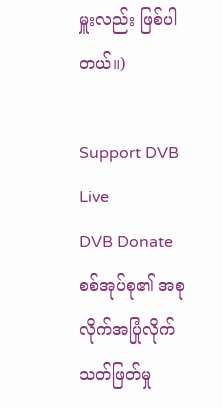မှူးလည်း ဖြစ်ပါတယ်။)

Support DVB
Live
DVB Donate
စစ်အုပ်စု၏ အစုလိုက်အပြုံလိုက် သတ်ဖြတ်မှု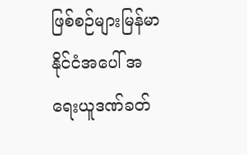ဖြစ်စဉ်များမြန်မာနိုင်ငံအပေါ် အရေးယူဒဏ်ခတ်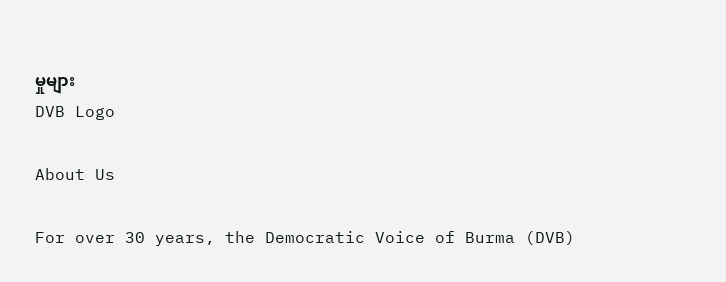မှုများ
DVB Logo

About Us

For over 30 years, the Democratic Voice of Burma (DVB)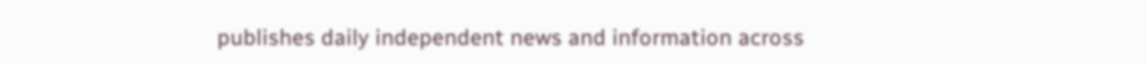publishes daily independent news and information across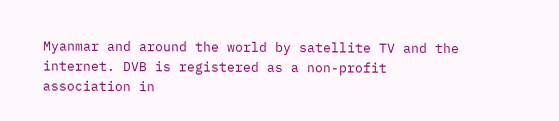Myanmar and around the world by satellite TV and the internet. DVB is registered as a non-profit association in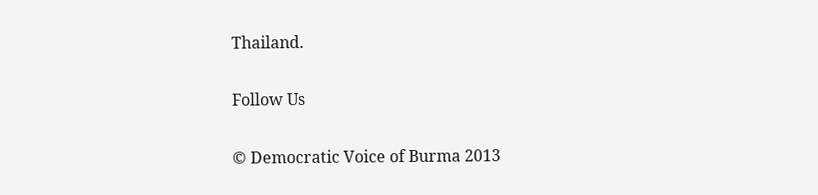Thailand.

Follow Us

© Democratic Voice of Burma 2013